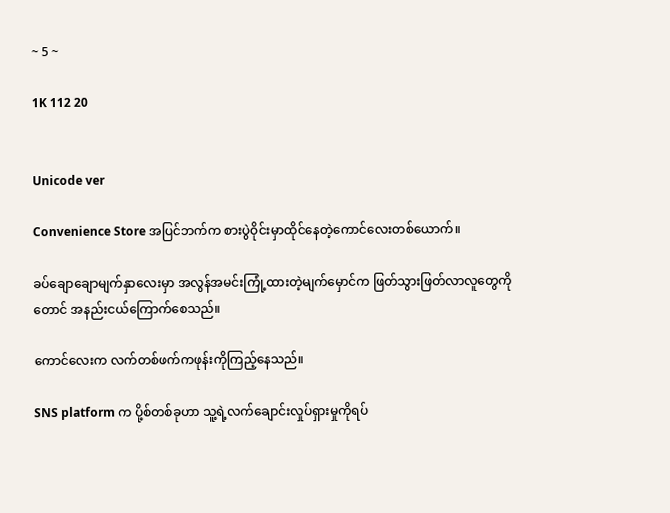~ 5 ~

1K 112 20


Unicode ver

Convenience Store အပြင်ဘက်က စားပွဲဝိုင်းမှာထိုင်နေတဲ့ကောင်လေးတစ်ယောက်။

ခပ်ချောချောမျက်နှာလေးမှာ အလွန်အမင်းကြုံ့ထားတဲ့မျက်မှောင်က ဖြတ်သွားဖြတ်လာလူတွေကိုတောင် အနည်းငယ်ကြောက်စေသည်။

ကောင်လေးက လက်တစ်ဖက်ကဖုန်းကိုကြည့်နေသည်။

SNS platform က ပို့စ်တစ်ခုဟာ သူ့ရဲ့လက်ချောင်းလှုပ်ရှားမှုကိုရပ်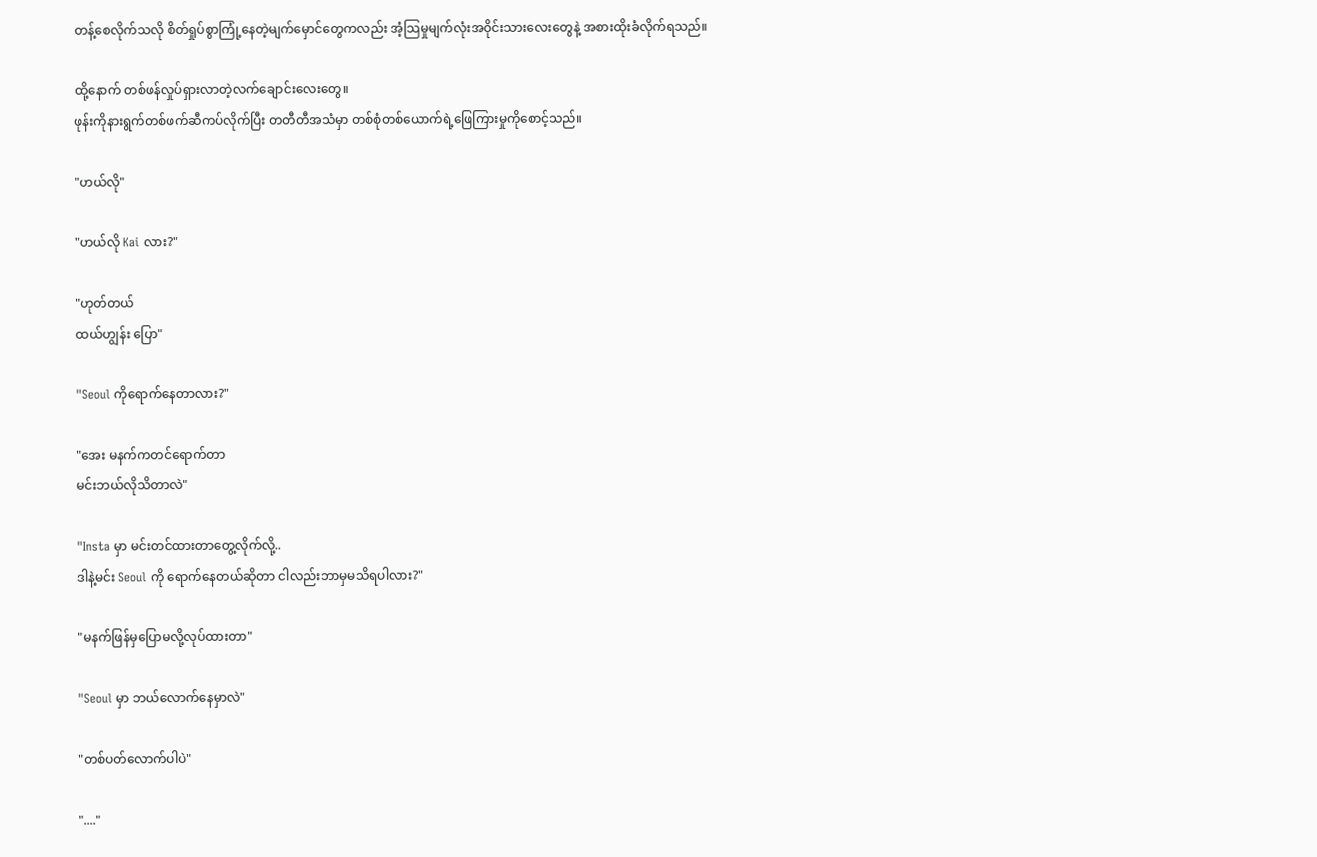တန့်စေလိုက်သလို စိတ်ရှုပ်စွာကြုံ့နေတဲ့မျက်မှောင်တွေကလည်း အံ့သြမှုမျက်လုံးအဝိုင်းသားလေးတွေနဲ့ အစားထိုးခံလိုက်ရသည်။

ထို့နောက် တစ်ဖန်လှုပ်ရှားလာတဲ့လက်ချောင်းလေးတွေ။
ဖုန်းကိုနားရွက်တစ်ဖက်ဆီကပ်လိုက်ပြီး တတီတီအသံမှာ တစ်စုံတစ်ယောက်ရဲ့ဖြေကြားမှုကိုစောင့်သည်။

"ဟယ်လို"

"ဟယ်လို Kai လား?"

"ဟုတ်တယ်
ထယ်ဟျွန်း ပြော"

"Seoul ကိုရောက်နေတာလား?"

"အေး မနက်ကတင်ရောက်တာ
မင်းဘယ်လိုသိတာလဲ"

"Insta မှာ မင်းတင်ထားတာတွေ့လိုက်လို့..
ဒါနဲ့မင်း Seoul ကို ရောက်နေတယ်ဆိုတာ ငါလည်းဘာမှမသိရပါလား?"

"မနက်ဖြန်မှပြောမလို့လုပ်ထားတာ"

"Seoul မှာ ဘယ်လောက်နေမှာလဲ"

"တစ်ပတ်လောက်ပါပဲ"

"...."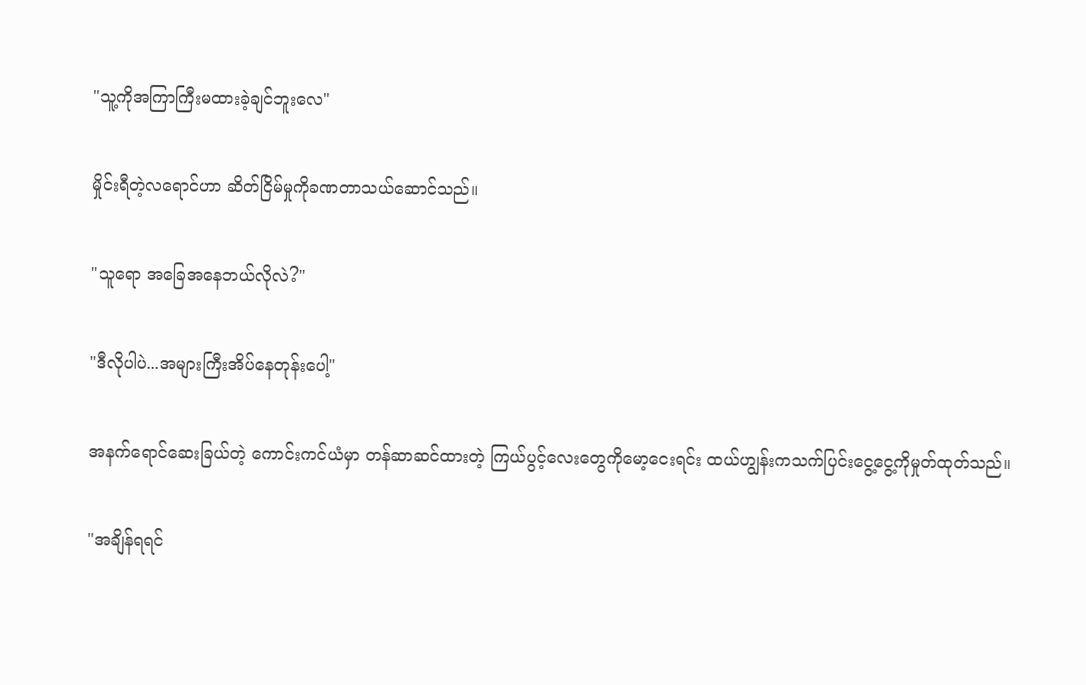"သူ့ကိုအကြာကြီးမထားခဲ့ချင်ဘူးလေ"

မှိုင်းရီတဲ့လရောင်ဟာ ဆိတ်ငြိမ်မှုကိုခဏတာသယ်ဆောင်သည်။

"သူရော အခြေအနေဘယ်လိုလဲ?"

"ဒီလိုပါပဲ...အများကြီးအိပ်နေတုန်းပေါ့"

အနက်ရောင်ဆေးခြယ်တဲ့ ကောင်းကင်ယံမှာ တန်ဆာဆင်ထားတဲ့ ကြယ်ပွင့်လေးတွေကိုမော့ငေးရင်း ထယ်ဟျွန်းကသက်ပြင်းငွေ့ငွေ့ကိုမှုတ်ထုတ်သည်။

"အချိန်ရရင်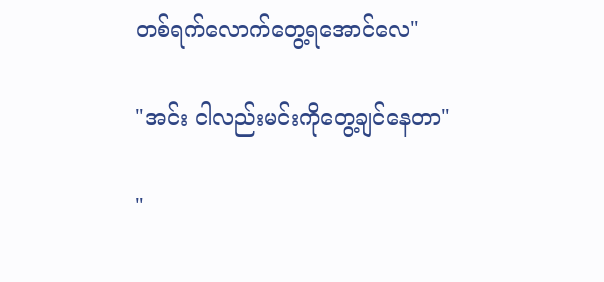တစ်ရက်လောက်တွေ့ရအောင်လေ"

"အင်း ငါလည်းမင်းကိုတွေ့ချင်နေတာ"

"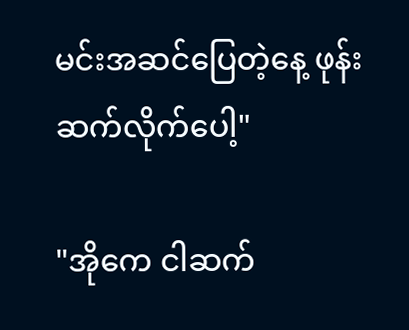မင်းအဆင်ပြေတဲ့နေ့ ဖုန်းဆက်လိုက်ပေါ့"

"အိုကေ ငါဆက်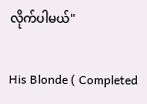လိုက်ပါမယ်"

His Blonde ( Completed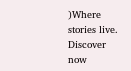)Where stories live. Discover now